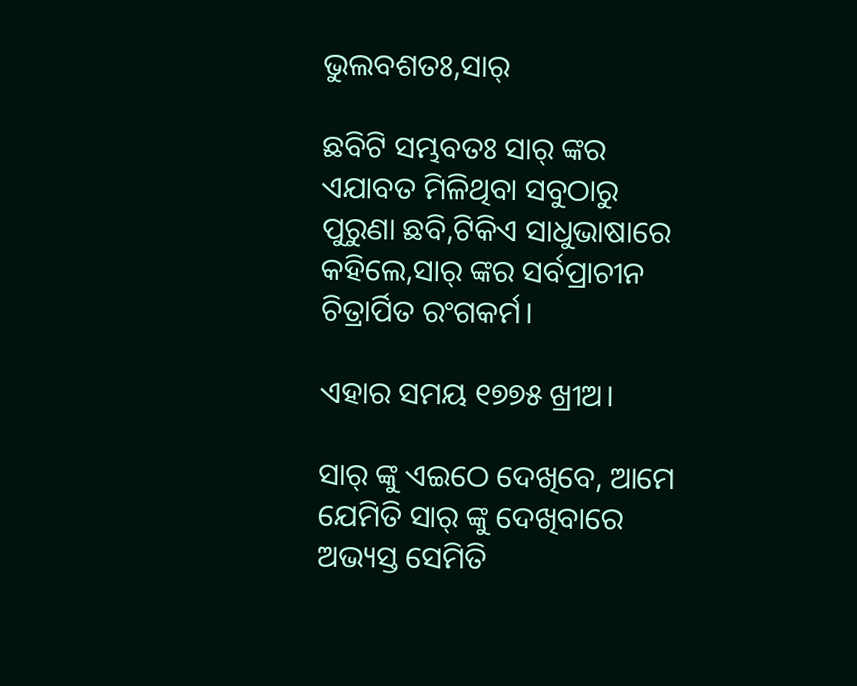ଭୁଲବଶତଃ,ସାର୍

ଛବିଟି ସମ୍ଭବତଃ ସାର୍ ଙ୍କର ଏଯାବତ ମିଳିଥିବା ସବୁଠାରୁ ପୁରୁଣା ଛବି,ଟିକିଏ ସାଧୁଭାଷାରେ କହିଲେ,ସାର୍ ଙ୍କର ସର୍ବପ୍ରାଚୀନ ଚିତ୍ରାର୍ପିତ ରଂଗକର୍ମ।

ଏହାର ସମୟ ୧୭୭୫ ଖ୍ରୀଅ।

ସାର୍ ଙ୍କୁ ଏଇଠେ ଦେଖିବେ, ଆମେ ଯେମିତି ସାର୍ ଙ୍କୁ ଦେଖିବାରେ ଅଭ୍ୟସ୍ତ ସେମିତି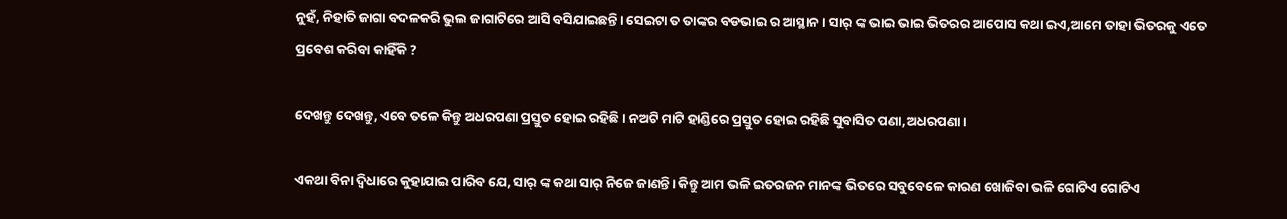ନୁହଁ, ନିହାତି ଜାଗା ବଦଳକରି ଭୁଲ ଜାଗାଟିରେ ଆସି ବସିଯାଇଛନ୍ତି। ସେଇଟା ତ ତାଙ୍କର ବଡଭାଇ ର ଆସ୍ଥାନ । ସାର୍ ଙ୍କ ଭାଇ ଭାଇ ଭିତରର ଆପୋସ କଥା ଇଏ,ଆମେ ତାହା ଭିତରକୁ ଏତେ ପ୍ରବେଶ କରିବା କାହିଁକି ?

ଦେଖନ୍ତୁ ଦେଖନ୍ତୁ, ଏବେ ତଳେ କିନ୍ତୁ ଅଧରପଣା ପ୍ରସ୍ତୁତ ହୋଇ ରହିଛି। ନଅଟି ମାଟି ହାଣ୍ଡିରେ ପ୍ରସ୍ତୁତ ହୋଇ ରହିଛି ସୁବାସିତ ପଣା,ଅଧରପଣା।

ଏକଥା ବିନା ଦ୍ୱିଧାରେ କୁହାଯାଇ ପାରିବ ଯେ, ସାର୍ ଙ୍କ କଥା ସାର୍ ନିଜେ ଜାଣନ୍ତି। କିନ୍ତୁ ଆମ ଭଳି ଇତରଜନ ମାନଙ୍କ ଭିତରେ ସବୁବେଳେ କାରଣ ଖୋଜିବା ଭଳି ଗୋଟିଏ ଗୋଟିଏ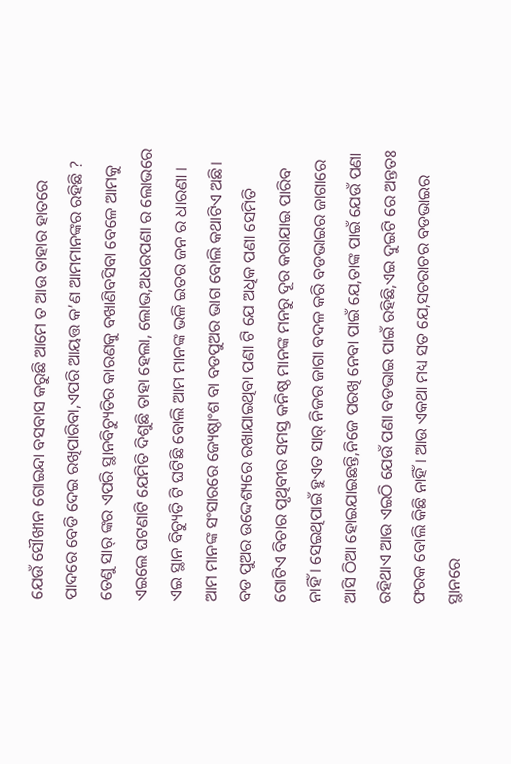ଯେଉଁ ସୌଖୀନ ଗୋଇନ୍ଦା ବସବାସ କରୁଛି ଆମେ ତ ଆଉ ତାହାର ହାତରେ ପାଦରେ ବେଡି ଦେଇ ରଖିପାରିବା,ଏପରି ଆୟତ୍ତ କ’ଣ ଆମମାନଙ୍କର ରହିଛି ? ତେଣୁ ସାର୍ ଙ୍କର ଏପରି ସ୍ଥାନବିଚ୍ୟୁତିର କାରଣକୁ ବଖାଣିବସିବା ବେଳେ ଆମକୁ ଏଇଲେ ଘଟଣାଟି ଯେମିତି ଦିଶୁଛି ତାହା ହେଲା, ଲୋଭ,ଅଧରପଣା ର ଲୋଭରେ ଏଇ ସ୍ଥାନ ବିଚ୍ୟୁତି ଟି ଘଟିଛି ବୋଲି ଆମ ମାନଙ୍କ ଭଳି ଇତର ଜନ ର ଧାରଣା । ଆମ ମାନଙ୍କ ସଂସାରରେ ଜ୍ୟେଷ୍ଠାଂଶ ବା ବଡପୁଅର ଭାଗ ବୋଲି କଥାଟିଏ ଅଛି। ବଡ ପୁଅର ଉଦ୍ଦେଶ୍ୟରେ ରଖାଯାଇଥିବା ପଣା ଟି ଯେ ଅଧିକ ପଣା ସେମିତି ଗୋଟିଏ ବିଚାର ପୃଥିବୀର ସମସ୍ତ କନିଷ୍ଠ ମାନଙ୍କ ମନରୁ ଦୂର କରାଯାଇ ପାରିବ ନାହିଁ । ସେଇଥିପାଇଁ ହୁଏତ ସାର୍ ନିଜର ଜାଗା ବଦଳ କରି ବଡଭାଇର ଜାଗାରେ ଆସି ଠିଆ ହୋଇଯାଇଛନ୍ତି,ନିଜେ ପରଖି ନେବା ପାଇଁ ଯେ,ତାଙ୍କ ପାଇଁ ଯେଉଁ ପଣା ରହିଥାଏ ଆଉ ଏଇଠି ଯେଉଁ ପଣା ବଡଭାଇ ପାଇଁ ରହିଛି,ଏଇ ଦୁଇଟି ରେ ଅନ୍ତତଃ ଫରକ ବୋଲି କିଛି ନାହିଁ । ଆଉ ଏକଥା ମଧ୍ୟ ସତ ଯେ,ସଚରାଚର ବଡଭାଇର ସ୍ଥାନରେ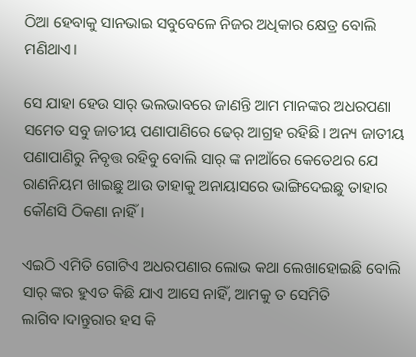ଠିଆ ହେବାକୁ ସାନଭାଇ ସବୁବେଳେ ନିଜର ଅଧିକାର କ୍ଷେତ୍ର ବୋଲି ମଣିଥାଏ।

ସେ ଯାହା ହେଉ ସାର୍ ଭଲଭାବରେ ଜାଣନ୍ତି ଆମ ମାନଙ୍କର ଅଧରପଣା ସମେତ ସବୁ ଜାତୀୟ ପଣାପାଣିରେ ଢେର୍ ଆଗ୍ରହ ରହିଛି। ଅନ୍ୟ ଜାତୀୟ ପଣାପାଣିରୁ ନିବୃତ୍ତ ରହିବୁ ବୋଲି ସାର୍ ଙ୍କ ନାଆଁରେ କେତେଥର ଯେ ରାଣନିୟମ ଖାଇଛୁ ଆଉ ତାହାକୁ ଅନାୟାସରେ ଭାଙ୍ଗିଦେଇଛୁ ତାହାର କୌଣସି ଠିକଣା ନାହିଁ।

ଏଇଠି ଏମିତି ଗୋଟିଏ ଅଧରପଣାର ଲୋଭ କଥା ଲେଖାହୋଇଛି ବୋଲି ସାର୍ ଙ୍କର ହୁଏତ କିଛି ଯାଏ ଆସେ ନାହିଁ, ଆମକୁ ତ ସେମିତି ଲାଗିବ।ଦାନ୍ତୁରାର ହସ କି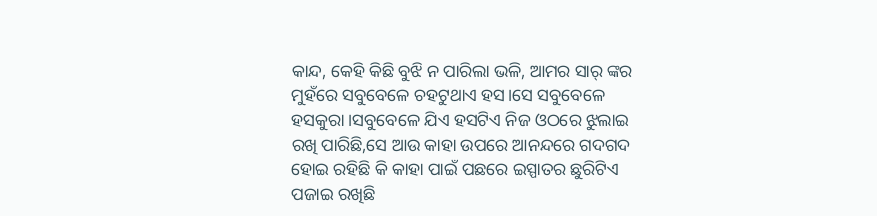କାନ୍ଦ, କେହି କିଛି ବୁଝି ନ ପାରିଲା ଭଳି, ଆମର ସାର୍ ଙ୍କର ମୁହଁରେ ସବୁବେଳେ ଚହଟୁଥାଏ ହସ।ସେ ସବୁବେଳେ ହସକୁରା।ସବୁବେଳେ ଯିଏ ହସଟିଏ ନିଜ ଓଠରେ ଝୁଲାଇ ରଖି ପାରିଛି,ସେ ଆଉ କାହା ଉପରେ ଆନନ୍ଦରେ ଗଦଗଦ ହୋଇ ରହିଛି କି କାହା ପାଇଁ ପଛରେ ଇସ୍ପାତର ଛୁରିଟିଏ ପଜାଇ ରଖିଛି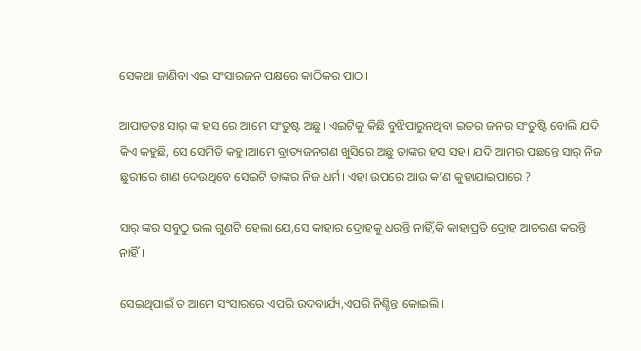ସେକଥା ଜାଣିବା ଏଇ ସଂସାରଜନ ପକ୍ଷରେ କାଠିକର ପାଠ।

ଆପାତତଃ ସାର୍ ଙ୍କ ହସ ରେ ଆମେ ସଂତୁଷ୍ଟ ଅଛୁ। ଏଇଟିକୁ କିଛି ବୁଝିପାରୁନଥିବା ଇତର ଜନର ସଂତୁଷ୍ଟି ବୋଲି ଯଦି କିଏ କହୁଛି, ସେ ସେମିତି କହୁ।ଆମେ ବ୍ରାତ୍ୟଜନଗଣ ଖୁସିରେ ଅଛୁ ତାଙ୍କର ହସ ସହ। ଯଦି ଆମର ପଛନ୍ତେ ସାର୍ ନିଜ ଛୁରୀରେ ଶାଣ ଦେଉଥିବେ ସେଇଟି ତାଙ୍କର ନିଜ ଧର୍ମ। ଏହା ଉପରେ ଆଉ କ’ଣ କୁହାଯାଇପାରେ ?

ସାର୍ ଙ୍କର ସବୁଠୁ ଭଲ ଗୁଣଟି ହେଲା ଯେ,ସେ କାହାର ଦ୍ରୋହକୁ ଧରନ୍ତି ନାହିଁ,କି କାହାପ୍ରତି ଦ୍ରୋହ ଆଚରଣ କରନ୍ତି ନାହିଁ।

ସେଇଥିପାଇଁ ତ ଆମେ ସଂସାରରେ ଏପରି ଉଦବାର୍ଯ୍ୟ,ଏପରି ନିଶ୍ଚିନ୍ତ କୋଇଲି।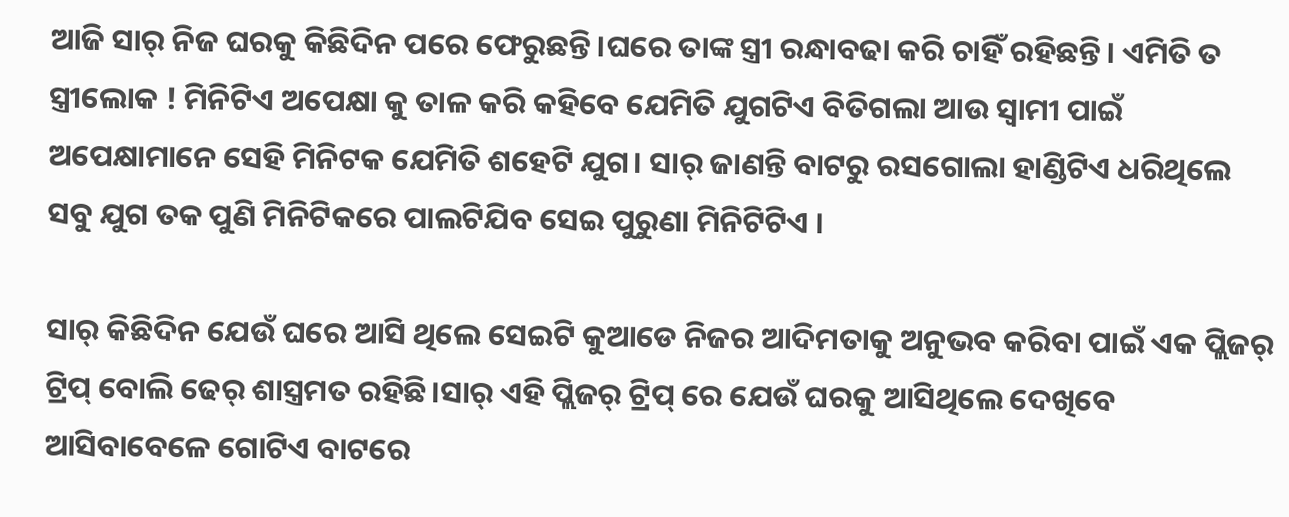ଆଜି ସାର୍ ନିଜ ଘରକୁ କିଛିଦିନ ପରେ ଫେରୁଛନ୍ତି।ଘରେ ତାଙ୍କ ସ୍ତ୍ରୀ ରନ୍ଧାବଢା କରି ଚାହିଁ ରହିଛନ୍ତି। ଏମିତି ତ ସ୍ତ୍ରୀଲୋକ ! ମିନିଟିଏ ଅପେକ୍ଷା କୁ ତାଳ କରି କହିବେ ଯେମିତି ଯୁଗଟିଏ ବିତିଗଲା ଆଉ ସ୍ୱାମୀ ପାଇଁ ଅପେକ୍ଷାମାନେ ସେହି ମିନିଟକ ଯେମିତି ଶହେଟି ଯୁଗ। ସାର୍ ଜାଣନ୍ତି ବାଟରୁ ରସଗୋଲା ହାଣ୍ଡିଟିଏ ଧରିଥିଲେ ସବୁ ଯୁଗ ତକ ପୁଣି ମିନିଟିକରେ ପାଲଟିଯିବ ସେଇ ପୁରୁଣା ମିନିଟିଟିଏ ।

ସାର୍ କିଛିଦିନ ଯେଉଁ ଘରେ ଆସି ଥିଲେ ସେଇଟି କୁଆଡେ ନିଜର ଆଦିମତାକୁ ଅନୁଭବ କରିବା ପାଇଁ ଏକ ପ୍ଲିଜର୍ ଟ୍ରିପ୍ ବୋଲି ଢେର୍ ଶାସ୍ତ୍ରମତ ରହିଛି।ସାର୍ ଏହି ପ୍ଲିଜର୍ ଟ୍ରିପ୍ ରେ ଯେଉଁ ଘରକୁ ଆସିଥିଲେ ଦେଖିବେ ଆସିବାବେଳେ ଗୋଟିଏ ବାଟରେ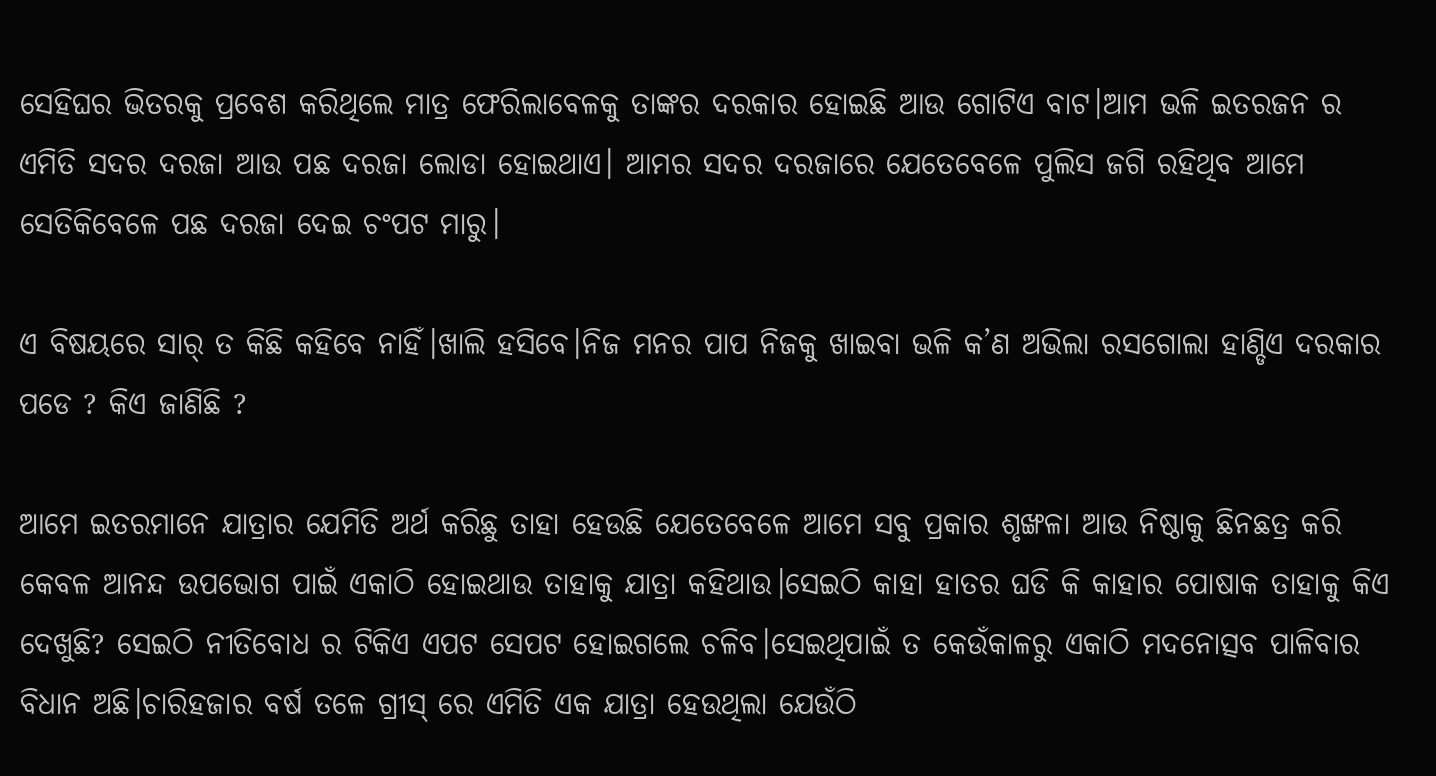ସେହିଘର ଭିତରକୁ ପ୍ରବେଶ କରିଥିଲେ ମାତ୍ର ଫେରିଲାବେଳକୁ ତାଙ୍କର ଦରକାର ହୋଇଛି ଆଉ ଗୋଟିଏ ବାଟ।ଆମ ଭଳି ଇତରଜନ ର ଏମିତି ସଦର ଦରଜା ଆଉ ପଛ ଦରଜା ଲୋଡା ହୋଇଥାଏ। ଆମର ସଦର ଦରଜାରେ ଯେତେବେଳେ ପୁଲିସ ଜଗି ରହିଥିବ ଆମେ ସେତିକିବେଳେ ପଛ ଦରଜା ଦେଇ ଚଂପଟ ମାରୁ।

ଏ ବିଷୟରେ ସାର୍ ତ କିଛି କହିବେ ନାହିଁ।ଖାଲି ହସିବେ।ନିଜ ମନର ପାପ ନିଜକୁ ଖାଇବା ଭଳି କ’ଣ ଅଭିଲା ରସଗୋଲା ହାଣ୍ଡିଏ ଦରକାର ପଡେ ? କିଏ ଜାଣିଛି ?

ଆମେ ଇତରମାନେ ଯାତ୍ରାର ଯେମିତି ଅର୍ଥ କରିଛୁ ତାହା ହେଉଛି ଯେତେବେଳେ ଆମେ ସବୁ ପ୍ରକାର ଶୃଙ୍ଖଳା ଆଉ ନିଷ୍ଠାକୁ ଛିନଛତ୍ର କରି କେବଳ ଆନନ୍ଦ ଉପଭୋଗ ପାଇଁ ଏକାଠି ହୋଇଥାଉ ତାହାକୁ ଯାତ୍ରା କହିଥାଉ।ସେଇଠି କାହା ହାତର ଘଡି କି କାହାର ପୋଷାକ ତାହାକୁ କିଏ ଦେଖୁଛି? ସେଇଠି ନୀତିବୋଧ ର ଟିକିଏ ଏପଟ ସେପଟ ହୋଇଗଲେ ଚଳିବ।ସେଇଥିପାଇଁ ତ କେଉଁକାଳରୁ ଏକାଠି ମଦନୋତ୍ସବ ପାଳିବାର ବିଧାନ ଅଛି।ଚାରିହଜାର ବର୍ଷ ତଳେ ଗ୍ରୀସ୍ ରେ ଏମିତି ଏକ ଯାତ୍ରା ହେଉଥିଲା ଯେଉଁଠି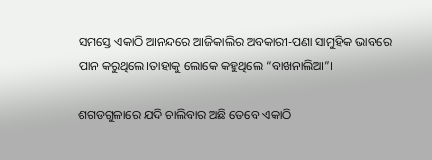ସମସ୍ତେ ଏକାଠି ଆନନ୍ଦରେ ଆଜିକାଲିର ଅବକାରୀ-ପଣା ସାମୁହିକ ଭାବରେ ପାନ କରୁଥିଲେ।ତାହାକୁ ଲୋକେ କହୁଥିଲେ “ବାଖନାଲିଆ”।

ଶଗଡଗୁଳାରେ ଯଦି ଚାଲିବାର ଅଛି ତେବେ ଏକାଠି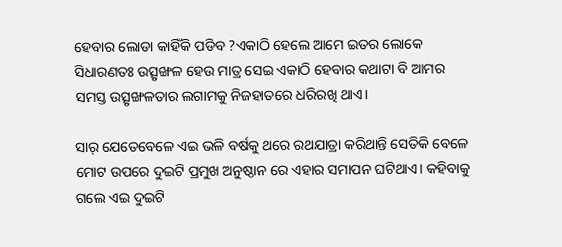ହେବାର ଲୋଡା କାହିଁକି ପଡିବ ?ଏକାଠି ହେଲେ ଆମେ ଇତର ଲୋକେ ସିଧାରଣତଃ ଉତ୍ସୃଙ୍ଖଳ ହେଉ ମାତ୍ର ସେଇ ଏକାଠି ହେବାର କଥାଟା ବି ଆମର ସମସ୍ତ ଉତ୍ସୃଙ୍ଖଳତାର ଲଗାମକୁ ନିଜହାତରେ ଧରିରଖି ଥାଏ।

ସାର୍ ଯେତେବେଳେ ଏଇ ଭଳି ବର୍ଷକୁ ଥରେ ରଥଯାତ୍ରା କରିଥାନ୍ତି ସେତିକି ବେଳେ ମୋଟ ଉପରେ ଦୁଇଟି ପ୍ରମୁଖ ଅନୁଷ୍ଠାନ ରେ ଏହାର ସମାପନ ଘଟିଥାଏ। କହିବାକୁ ଗଲେ ଏଇ ଦୁଇଟି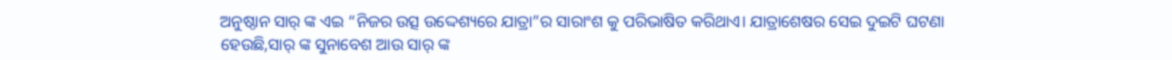ଅନୁଷ୍ଠାନ ସାର୍ ଙ୍କ ଏଇ “ନିଜର ଉତ୍ସ ଉଦ୍ଦେଶ୍ୟରେ ଯାତ୍ରା”ର ସାରାଂଶ କୁ ପରିଭାଷିତ କରିଥାଏ। ଯାତ୍ରାଶେଷର ସେଇ ଦୁଇଟି ଘଟଣା ହେଉଛି,ସାର୍ ଙ୍କ ସୁନାବେଶ ଆଉ ସାର୍ ଙ୍କ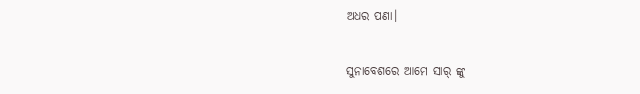ଅଧର ପଣା।

ସୁନାବେଶରେ ଆମେ ସାର୍ ଙ୍କୁ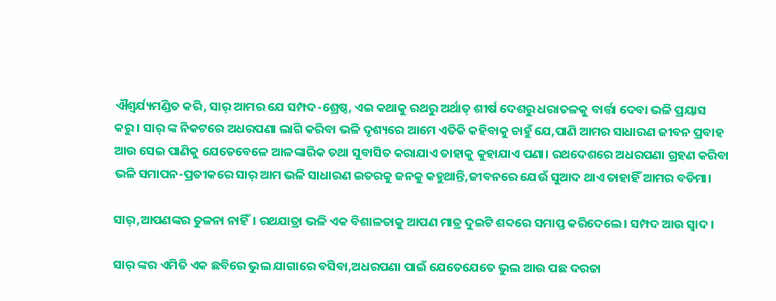ଐଶ୍ୱର୍ଯ୍ୟମଣ୍ଡିତ କରି, ସାର୍ ଆମର ଯେ ସମ୍ପଦ-ଶ୍ରେଷ୍ଠ, ଏଇ କଥାକୁ ରଥରୁ ଅର୍ଥାତ୍ ଶୀର୍ଷ ଦେଶରୁ ଧରାତଳକୁ ବାର୍ତ୍ତା ଦେବା ଭଳି ପ୍ରୟାସ କରୁ। ସାର୍ ଙ୍କ ନିକଟରେ ଅଧରପଣା ଲାଗି କରିବା ଭଳି ଦୃଶ୍ୟରେ ଆମେ ଏତିକି କହିବାକୁ ଚାହୁଁ ଯେ,ପାଣି ଆମର ସାଧାରଣ ଜୀବନ ପ୍ରବାହ ଆଉ ସେଇ ପାଣିକୁ ଯେତେବେଳେ ଆଳଙ୍କାରିକ ତଥା ସୁବାସିତ କରାଯାଏ ତାହାକୁ କୁହାଯାଏ ପଣା। ରଥଦେଶରେ ଅଧରପଣା ଗ୍ରହଣ କରିବା ଭଳି ସମାପନ-ପ୍ରତୀକରେ ସାର୍ ଆମ ଭଳି ସାଧାରଣ ଇତରକୁ ଜନକୁ କହୁଥାନ୍ତି,ଜୀବନରେ ଯେଉଁ ସୁଆଦ ଥାଏ ତାହାହିଁ ଆମର ବଡିମା।

ସାର୍,ଆପଣଙ୍କର ତୁଳନା ନାହିଁ। ରଥଯାତ୍ରା ଭଳି ଏକ ବିଶାଳତାକୁ ଆପଣ ମାତ୍ର ଦୁଇଟି ଶବ୍ଦରେ ସମାପ୍ତ କରିଦେଲେ। ସମ୍ପଦ ଆଉ ସ୍ୱାଦ।

ସାର୍ ଙ୍କର ଏମିତି ଏକ ଛବିରେ ଭୁଲ ଯାଗାରେ ବସିବା,ଅଧରପଣା ପାଇଁ ଯେତେଯେତେ ଭୁଲ ଆଉ ପଛ ଦରଜା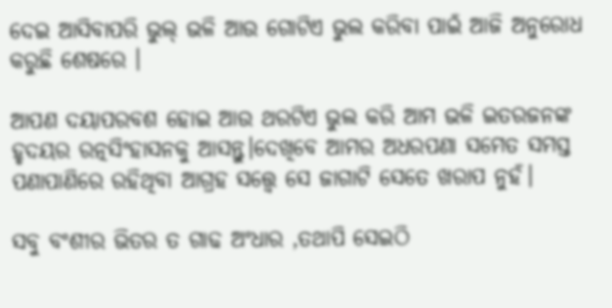ଦେଇ ଆସିବାପରି ଭୁଲ୍ ଭଳି ଆଉ ଗୋଟିଏ ଭୁଲ କରିବା ପାଇଁ ଆଜି ଅନୁରୋଧ କରୁଛି ଶେଷରେ ।

ଆପଣ ଦୟାପରବଶ ହୋଇ ଆଉ ଥରଟିଏ ଭୁଲ କରି ଆମ ଭଳି ଇତରଜନଙ୍କ ହୃଦୟର ରତ୍ନସିଂହାସନକୁ ଆସନ୍ତୁ।ଦେଖିବେ ଆମର ଅଧରପଣା ସମେତ ସମସ୍ତ ପଣାପାଣିରେ ରହିଥିବା ଆଗ୍ରହ ସତ୍ତ୍ୱେ ସେ ଜାଗାଟି ସେତେ ଖରାପ ନୁହଁ।

ସବୁ ବଂଶୀର ଭିତର ତ ଗାଢ ଅଂଧାର ,ତଥାପି ସେଇଠି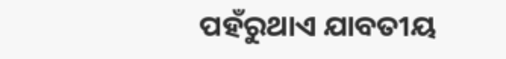ପହଁରୁଥାଏ ଯାବତୀୟ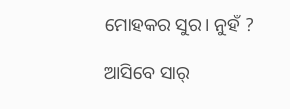ମୋହକର ସୁର। ନୁହଁ ?

ଆସିବେ ସାର୍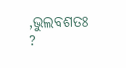,ଭୁଲବଶତଃ ?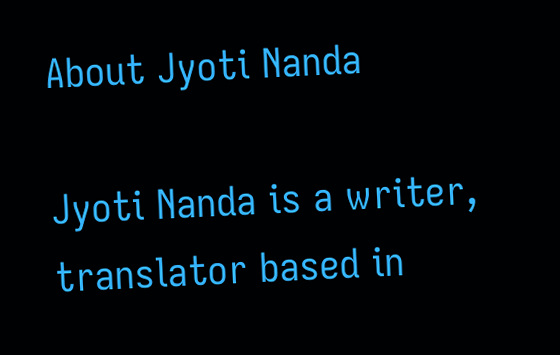About Jyoti Nanda

Jyoti Nanda is a writer, translator based in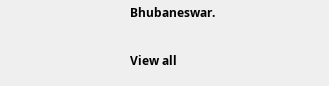Bhubaneswar.

View all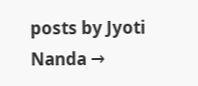posts by Jyoti Nanda →